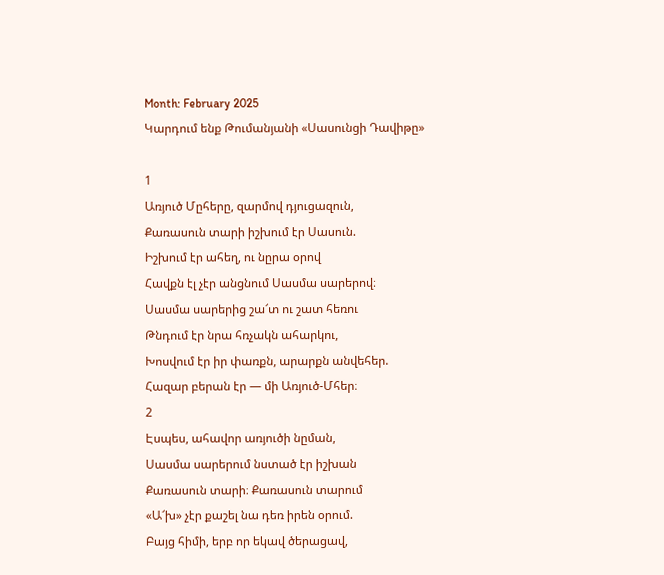Month: February 2025
Կարդում ենք Թումանյանի «Սասունցի Դավիթը»

1
Առյուծ Մըհերը, զարմով դյուցազուն,
Քառասուն տարի իշխում էր Սասուն.
Իշխում էր ահեղ, ու նըրա օրով
Հավքն էլ չէր անցնում Սասմա սարերով։
Սասմա սարերից շա՜տ ու շատ հեռու
Թնդում էր նրա հռչակն ահարկու,
Խոսվում էր իր փառքն, արարքն անվեհեր.
Հազար բերան էր — մի Առյուծ-Մհեր։
2
Էսպես, ահավոր առյուծի նըման,
Սասմա սարերում նստած էր իշխան
Քառասուն տարի։ Քառասուն տարում
«Ա՜խ» չէր քաշել նա դեռ իրեն օրում.
Բայց հիմի, երբ որ եկավ ծերացավ,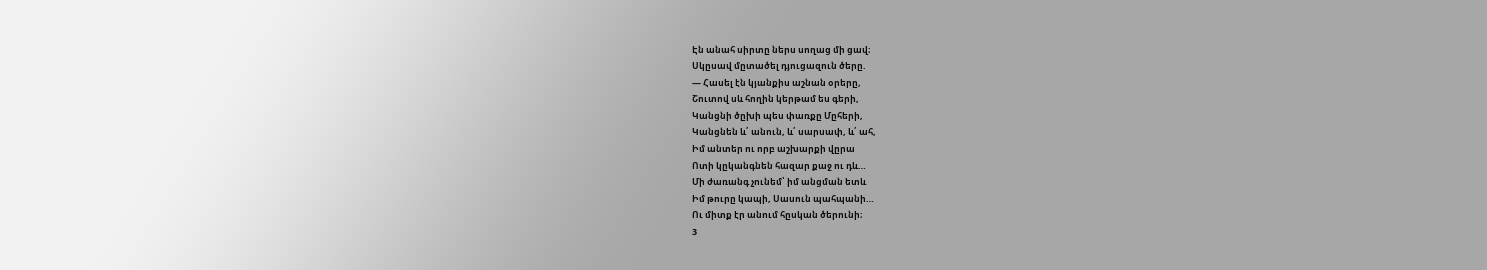Էն անահ սիրտը ներս սողաց մի ցավ։
Սկըսավ մըտածել դյուցազուն ծերը.
— Հասել էն կյանքիս աշնան օրերը,
Շուտով սև հողին կերթամ ես գերի,
Կանցնի ծըխի պես փառքը Մըհերի,
Կանցնեն և՛ անուն, և՛ սարսափ, և՛ ահ,
Իմ անտեր ու որբ աշխարքի վըրա
Ոտի կըկանգնեն հազար քաջ ու դև…
Մի ժառանգ չունեմ՝ իմ անցման ետև
Իմ թուրը կապի, Սասուն պահպանի…
Ու միտք էր անում հըսկան ծերունի։
3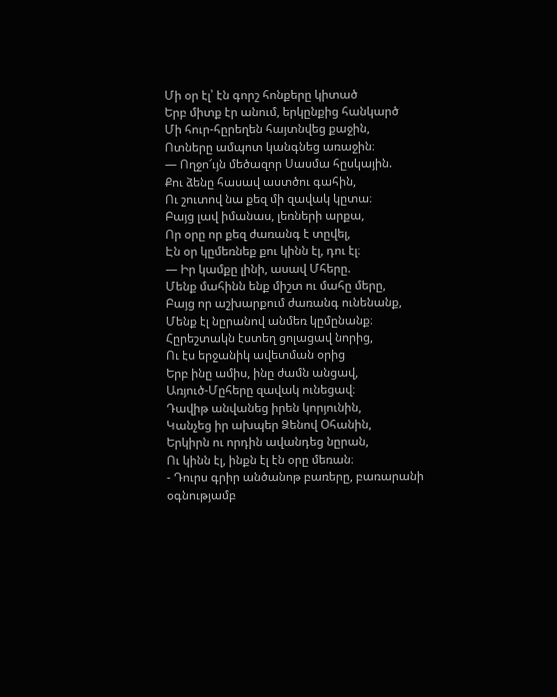Մի օր էլ՝ էն գորշ հոնքերը կիտած
Երբ միտք էր անում, երկընքից հանկարծ
Մի հուր-հըրեղեն հայտնվեց քաջին,
Ոտները ամպոտ կանգնեց առաջին։
— Ողջո՜ւյն մեծազոր Սասմա հըսկային.
Քու ձենը հասավ աստծու գահին,
Ու շուտով նա քեզ մի զավակ կըտա։
Բայց լավ իմանաս, լեռների արքա,
Որ օրը որ քեզ ժառանգ է տըվել,
Էն օր կըմեռնեք քու կինն էլ, դու էլ։
— Իր կամքը լինի, ասավ Մհերը.
Մենք մահինն ենք միշտ ու մահը մերը,
Բայց որ աշխարքում ժառանգ ունենանք,
Մենք էլ նըրանով անմեռ կըմընանք։
Հըրեշտակն էստեղ ցոլացավ նորից,
Ու էս երջանիկ ավետման օրից
Երբ ինը ամիս, ինը ժամն անցավ,
Առյուծ-Մըհերը զավակ ունեցավ։
Դավիթ անվանեց իրեն կորյունին,
Կանչեց իր ախպեր Ձենով Օհանին,
Երկիրն ու որդին ավանդեց նըրան,
Ու կինն էլ, ինքն էլ էն օրը մեռան։
- Դուրս գրիր անծանոթ բառերը, բառարանի օգնությամբ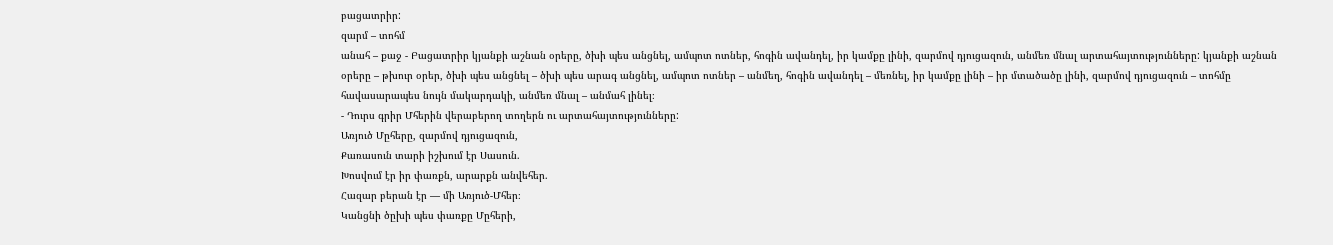բացատրիր:
զարմ – տոհմ
անահ – քաջ - Բացատրիր կյանքի աշնան օրերը, ծխի պես անցնել, ամպոտ ոտներ, հոգին ավանդել, իր կամքը լինի, զարմով դյուցազուն, անմեռ մնալ արտահայտությունները: կյանքի աշնան օրերը – թխուր օրեր, ծխի պես անցնել – ծխի պես արագ անցնել, ամպոտ ոտներ – անմեղ, հոգին ավանդել – մեռնել, իր կամքը լինի – իր մտածածը լինի, զարմով դյուցազուն – տոհմը հավասարապես նույն մակարդակի, անմեռ մնալ – անմահ լինել։
- Դուրս գրիր Մհերին վերաբերող տողերն ու արտահայտությունները:
Առյուծ Մըհերը, զարմով դյուցազուն,
Քառասուն տարի իշխում էր Սասուն.
Խոսվում էր իր փառքն, արարքն անվեհեր.
Հազար բերան էր — մի Առյուծ-Մհեր։
Կանցնի ծըխի պես փառքը Մըհերի,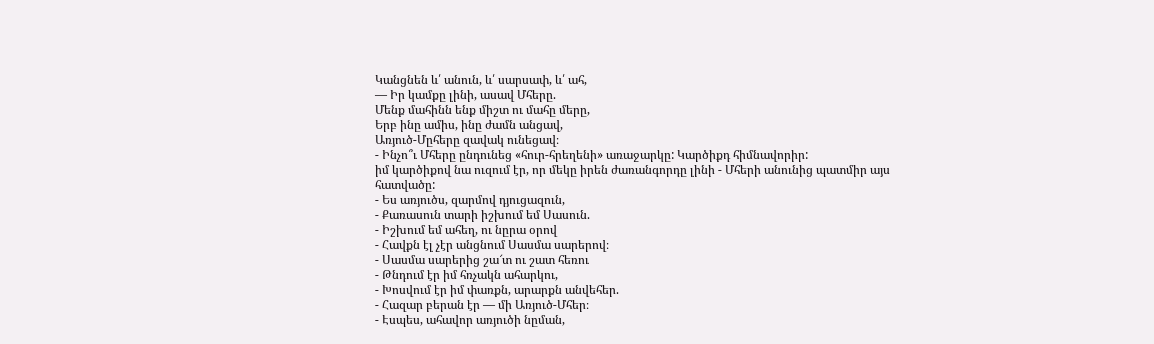Կանցնեն և՛ անուն, և՛ սարսափ, և՛ ահ,
— Իր կամքը լինի, ասավ Մհերը.
Մենք մահինն ենք միշտ ու մահը մերը,
Երբ ինը ամիս, ինը ժամն անցավ,
Առյուծ-Մըհերը զավակ ունեցավ։
- Ինչո՞ւ Մհերը ընդունեց «հուր-հրեղենի» առաջարկը: Կարծիքդ հիմնավորիր:
իմ կարծիքով նա ուզում էր, որ մեկը իրեն ժառանգորդը լինի - Մհերի անունից պատմիր այս հատվածը:
- Ես առյուծս, զարմով դյուցազուն,
- Քառասուն տարի իշխում եմ Սասուն.
- Իշխում եմ ահեղ, ու նըրա օրով
- Հավքն էլ չէր անցնում Սասմա սարերով։
- Սասմա սարերից շա՜տ ու շատ հեռու
- Թնդում էր իմ հռչակն ահարկու,
- Խոսվում էր իմ փառքն, արարքն անվեհեր.
- Հազար բերան էր — մի Առյուծ-Մհեր։
- Էսպես, ահավոր առյուծի նըման,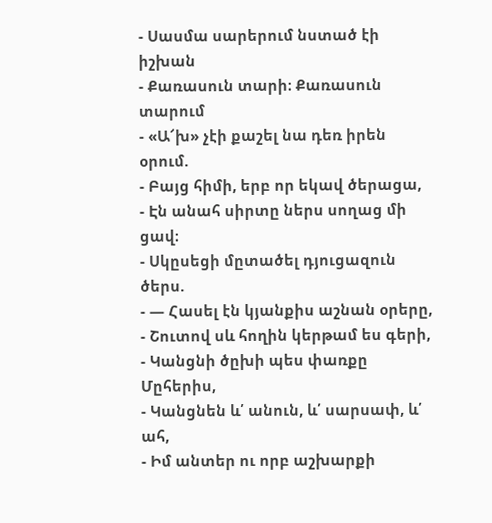- Սասմա սարերում նստած էի իշխան
- Քառասուն տարի։ Քառասուն տարում
- «Ա՜խ» չէի քաշել նա դեռ իրեն օրում.
- Բայց հիմի, երբ որ եկավ ծերացա,
- Էն անահ սիրտը ներս սողաց մի ցավ։
- Սկըսեցի մըտածել դյուցազուն ծերս.
- — Հասել էն կյանքիս աշնան օրերը,
- Շուտով սև հողին կերթամ ես գերի,
- Կանցնի ծըխի պես փառքը Մըհերիս,
- Կանցնեն և՛ անուն, և՛ սարսափ, և՛ ահ,
- Իմ անտեր ու որբ աշխարքի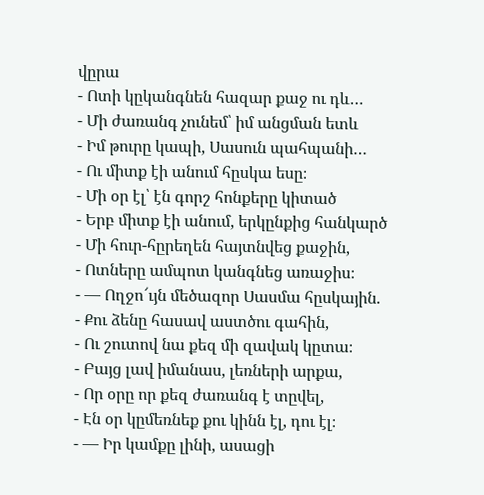վըրա
- Ոտի կըկանգնեն հազար քաջ ու դև…
- Մի ժառանգ չունեմ՝ իմ անցման ետև
- Իմ թուրը կապի, Սասուն պահպանի…
- Ու միտք էի անում հըսկա եսը։
- Մի օր էլ՝ էն գորշ հոնքերը կիտած
- Երբ միտք էի անում, երկընքից հանկարծ
- Մի հուր-հըրեղեն հայտնվեց քաջին,
- Ոտները ամպոտ կանգնեց առաջիս։
- — Ողջո՜ւյն մեծազոր Սասմա հըսկային.
- Քու ձենը հասավ աստծու գահին,
- Ու շուտով նա քեզ մի զավակ կըտա։
- Բայց լավ իմանաս, լեռների արքա,
- Որ օրը որ քեզ ժառանգ է տըվել,
- Էն օր կըմեռնեք քու կինն էլ, դու էլ։
- — Իր կամքը լինի, ասացի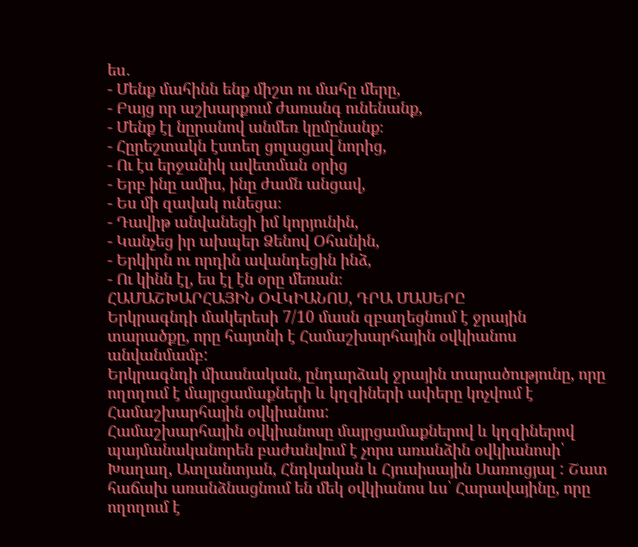ես․
- Մենք մահինն ենք միշտ ու մահը մերը,
- Բայց որ աշխարքում ժառանգ ունենանք,
- Մենք էլ նըրանով անմեռ կըմընանք։
- Հըրեշտակն էստեղ ցոլացավ նորից,
- Ու էս երջանիկ ավետման օրից
- Երբ ինը ամիս, ինը ժամն անցավ,
- Ես մի զավակ ունեցա։
- Դավիթ անվանեցի իմ կորյունին,
- Կանչեց իր ախպեր Ձենով Օհանին,
- Երկիրն ու որդին ավանդեցին ինձ,
- Ու կինն էլ, ես էլ էն օրը մեռան։
ՀԱՄԱՇԽԱՐՀԱՅԻՆ ՕՎԿԻԱՆՈՍ, ԴՐԱ ՄԱՍԵՐԸ
Երկրագնդի մակերեսի 7/10 մասն զբաղեցնում է ջրային տարածքը, որը հայտնի է Համաշխարհային օվկիանոս անվանմամբ:
Երկրագնդի միասնական, ընդարձակ ջրային տարածությունը, որը ողողում է մայրցամաքների և կղզիների ափերը կոչվում է Համաշխարհային օվկիանոս:
Համաշխարհային օվկիանոսը մայրցամաքներով և կղզիներով պայմանականորեն բաժանվում է չորս առանձին օվկիանոսի՝ Խաղաղ, Ատլանտյան, Հնդկական և Հյուսիսային Սառուցյալ : Շատ հաճախ առանձնացնում են մեկ օվկիանոս ևս՝ Հարավայինը, որը ողողում է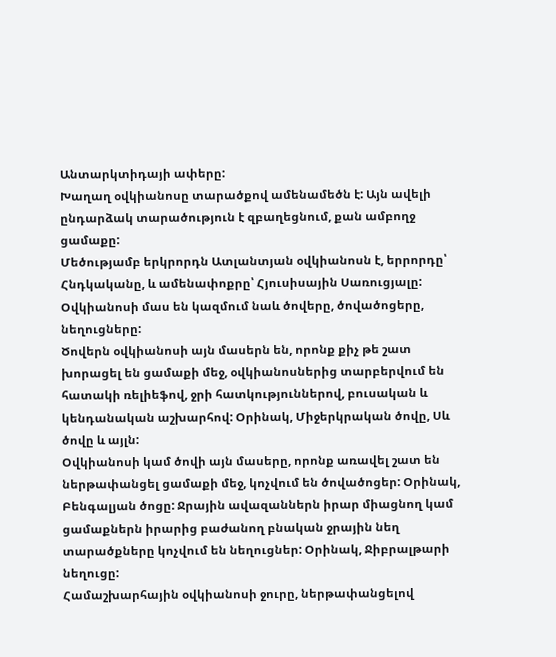Անտարկտիդայի ափերը:
Խաղաղ օվկիանոսը տարածքով ամենամեծն է: Այն ավելի ընդարձակ տարածություն է զբաղեցնում, քան ամբողջ ցամաքը:
Մեծությամբ երկրորդն Ատլանտյան օվկիանոսն է, երրորդը՝ Հնդկականը, և ամենափոքրը՝ Հյուսիսային Սառուցյալը:
Օվկիանոսի մաս են կազմում նաև ծովերը, ծովածոցերը, նեղուցները:
Ծովերն օվկիանոսի այն մասերն են, որոնք քիչ թե շատ խորացել են ցամաքի մեջ, օվկիանոսներից տարբերվում են հատակի ռելիեֆով, ջրի հատկություններով, բուսական և կենդանական աշխարհով: Օրինակ, Միջերկրական ծովը, Սև ծովը և այլն:
Օվկիանոսի կամ ծովի այն մասերը, որոնք առավել շատ են ներթափանցել ցամաքի մեջ, կոչվում են ծովածոցեր: Օրինակ, Բենգալյան ծոցը: Ջրային ավազաններն իրար միացնող կամ ցամաքներն իրարից բաժանող բնական ջրային նեղ տարածքները կոչվում են նեղուցներ: Օրինակ, Ջիբրալթարի նեղուցը:
Համաշխարհային օվկիանոսի ջուրը, ներթափանցելով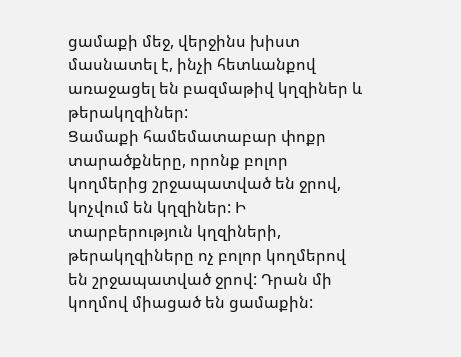ցամաքի մեջ, վերջինս խիստ մասնատել է, ինչի հետևանքով առաջացել են բազմաթիվ կղզիներ և թերակղզիներ:
Ցամաքի համեմատաբար փոքր տարածքները, որոնք բոլոր կողմերից շրջապատված են ջրով, կոչվում են կղզիներ: Ի տարբերություն կղզիների, թերակղզիները ոչ բոլոր կողմերով են շրջապատված ջրով: Դրան մի կողմով միացած են ցամաքին: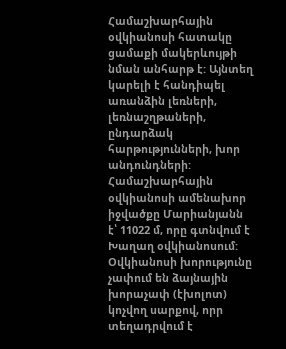Համաշխարհային օվկիանոսի հատակը ցամաքի մակերևույթի նման անհարթ է: Այնտեղ կարելի է հանդիպել առանձին լեռների, լեռնաշղթաների, ընդարձակ հարթությունների, խոր անդունդների:
Համաշխարհային օվկիանոսի ամենախոր իջվածքը Մարիանյանն է՝ 11022 մ, որը գտնվում է Խաղաղ օվկիանոսում:
Օվկիանոսի խորությունը չափում են ձայնային խորաչափ (էխոլոտ) կոչվող սարքով, որր տեղադրվում է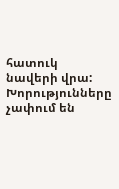հատուկ նավերի վրա: Խորությունները չափում են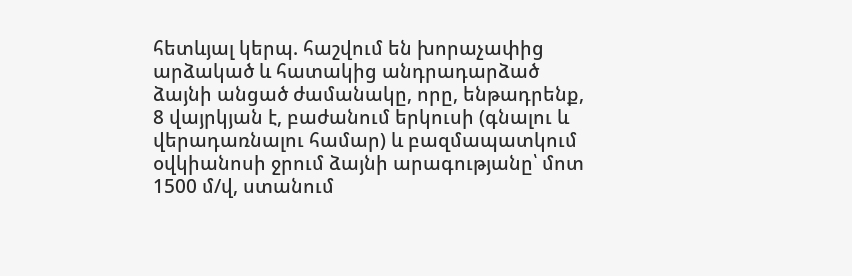հետևյալ կերպ. հաշվում են խորաչափից արձակած և հատակից անդրադարձած ձայնի անցած ժամանակը, որը, ենթադրենք, 8 վայրկյան է, բաժանում երկուսի (գնալու և վերադառնալու համար) և բազմապատկում օվկիանոսի ջրում ձայնի արագությանը՝ մոտ 1500 մ/վ, ստանում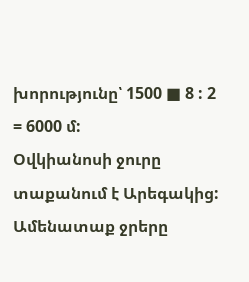խորությունը՝ 1500 ■ 8 : 2 = 6000 մ:
Օվկիանոսի ջուրը տաքանում է Արեգակից:
Ամենատաք ջրերը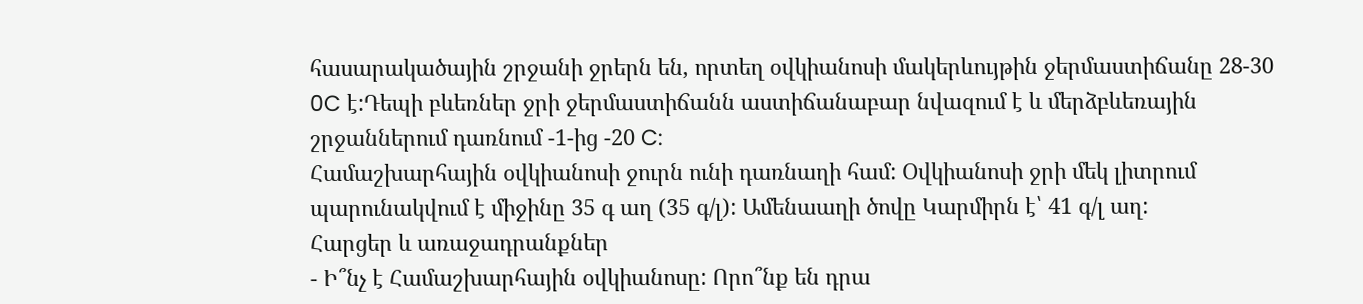հասարակածային շրջանի ջրերն են, որտեղ օվկիանոսի մակերևույթին ջերմաստիճանը 28-30 0C է:Դեպի բևեռներ ջրի ջերմաստիճանն աստիճանաբար նվազում է և մերձբևեռային շրջաններում դառնում -1-ից -20 C:
Համաշխարհային օվկիանոսի ջուրն ունի դառնաղի համ: Օվկիանոսի ջրի մեկ լիտրում պարունակվում է միջինը 35 գ աղ (35 գ/լ): Ամենաաղի ծովը Կարմիրն է՝ 41 գ/լ աղ:
Հարցեր և առաջադրանքներ
- Ի՞նչ է Համաշխարհային օվկիանոսը: Որո՞նք են դրա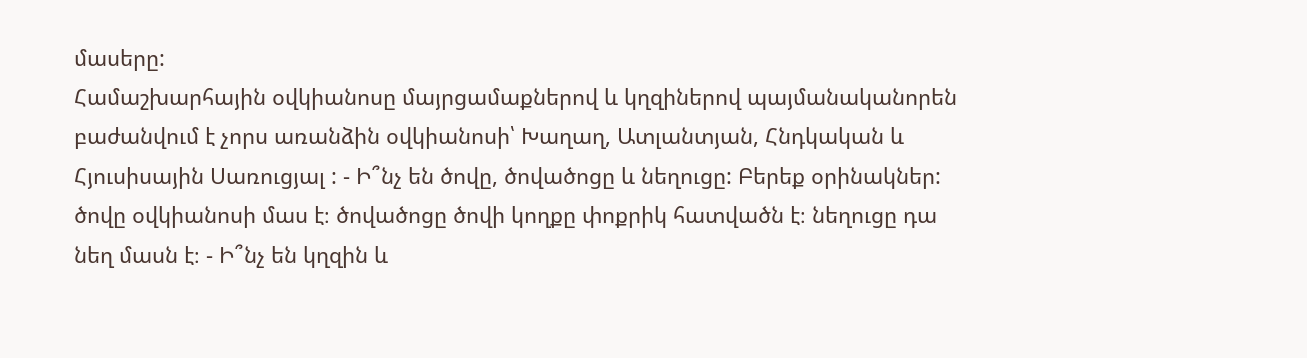մասերը:
Համաշխարհային օվկիանոսը մայրցամաքներով և կղզիներով պայմանականորեն բաժանվում է չորս առանձին օվկիանոսի՝ Խաղաղ, Ատլանտյան, Հնդկական և Հյուսիսային Սառուցյալ : - Ի՞նչ են ծովը, ծովածոցը և նեղուցը: Բերեք օրինակներ:
ծովը օվկիանոսի մաս է։ ծովածոցը ծովի կողքը փոքրիկ հատվածն է։ նեղուցը դա նեղ մասն է։ - Ի՞նչ են կղզին և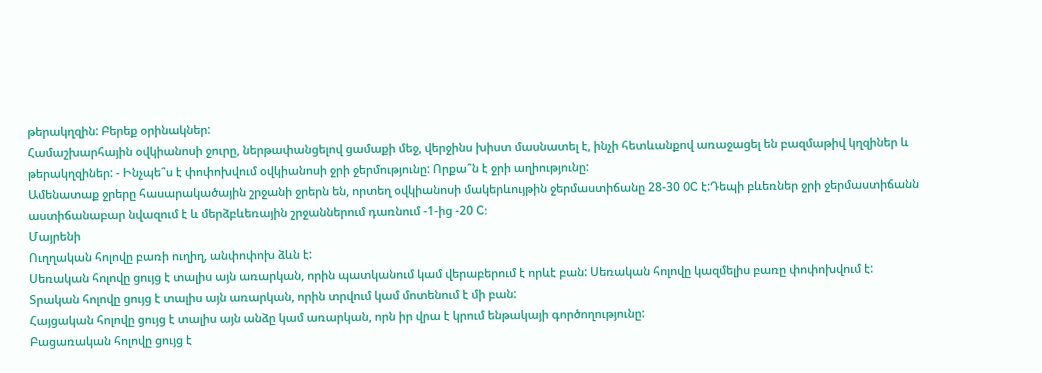թերակղզին: Բերեք օրինակներ:
Համաշխարհային օվկիանոսի ջուրը, ներթափանցելով ցամաքի մեջ, վերջինս խիստ մասնատել է, ինչի հետևանքով առաջացել են բազմաթիվ կղզիներ և թերակղզիներ: - Ինչպե՞ս է փոփոխվում օվկիանոսի ջրի ջերմությունը: Որքա՞ն է ջրի աղիությունը:
Ամենատաք ջրերը հասարակածային շրջանի ջրերն են, որտեղ օվկիանոսի մակերևույթին ջերմաստիճանը 28-30 0C է:Դեպի բևեռներ ջրի ջերմաստիճանն աստիճանաբար նվազում է և մերձբևեռային շրջաններում դառնում -1-ից -20 C:
Մայրենի
Ուղղական հոլովը բառի ուղիղ, անփոփոխ ձևն է:
Սեռական հոլովը ցույց է տալիս այն առարկան, որին պատկանում կամ վերաբերում է որևէ բան: Սեռական հոլովը կազմելիս բառը փոփոխվում է:
Տրական հոլովը ցույց է տալիս այն առարկան, որին տրվում կամ մոտենում է մի բան:
Հայցական հոլովը ցույց է տալիս այն անձը կամ առարկան, որն իր վրա է կրում ենթակայի գործողությունը:
Բացառական հոլովը ցույց է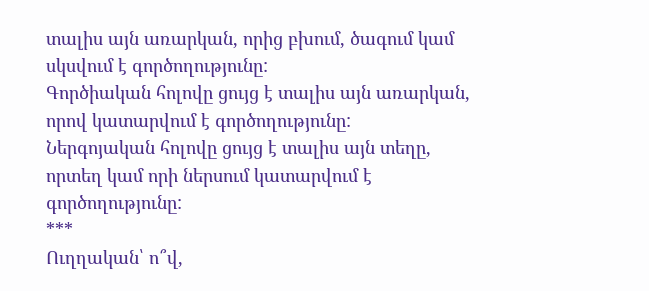տալիս այն առարկան, որից բխում, ծագում կամ սկսվում է գործողությունը:
Գործիական հոլովը ցույց է տալիս այն առարկան, որով կատարվում է գործողությունը:
Ներգոյական հոլովը ցույց է տալիս այն տեղը, որտեղ կամ որի ներսում կատարվում է գործողությունը:
***
Ուղղական՝ ո՞վ,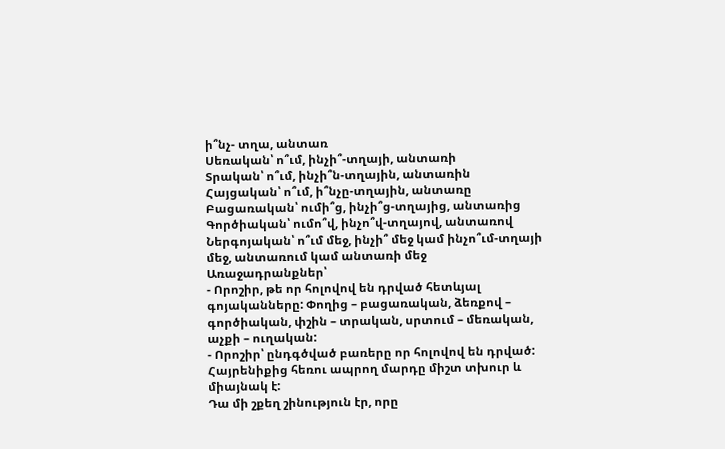ի՞նչ- տղա, անտառ
Սեռական՝ ո՞ւմ, ինչի՞-տղայի, անտառի
Տրական՝ ո՞ւմ, ինչի՞ն-տղային, անտառին
Հայցական՝ ո՞ւմ, ի՞նչը-տղային, անտառը
Բացառական՝ ումի՞ց, ինչի՞ց-տղայից, անտառից
Գործիական՝ ումո՞վ, ինչո՞վ-տղայով, անտառով
Ներգոյական՝ ո՞ւմ մեջ, ինչի՞ մեջ կամ ինչո՞ւմ-տղայի մեջ, անտառում կամ անտառի մեջ
Առաջադրանքներ՝
- Որոշիր, թե որ հոլովով են դրված հետևյալ գոյականները: Փողից – բացառական, ձեռքով – գործիական, փշին – տրական, սրտում – մեռական, աչքի – ուղական:
- Որոշիր՝ ընդգծված բառերը որ հոլովով են դրված:
Հայրենիքից հեռու ապրող մարդը միշտ տխուր և միայնակ է:
Դա մի շքեղ շինություն էր, որը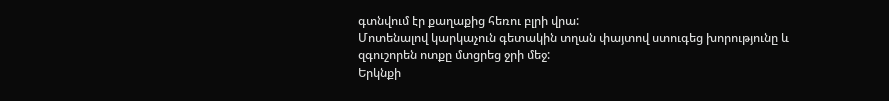գտնվում էր քաղաքից հեռու բլրի վրա:
Մոտենալով կարկաչուն գետակին տղան փայտով ստուգեց խորությունը և զգուշորեն ոտքը մտցրեց ջրի մեջ:
Երկնքի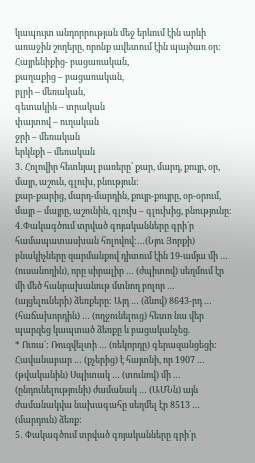կապույտ անդորրության մեջ երևում էին արևի առաջին շողերը, որոնք ավետում էին պայծառ օր:
Հայրենիքից- բացառական,
քաղաքից – բացառական,
բլրի – մեռական,
գետակին – տրական
փայտով – ուղական
ջրի – մեռական
երկնքի – մեռական
3․ Հոլովիր հետևյալ բառերը՝ քար, մարդ, քույր, օր, մայր, աշուն, գլուխ, բնություն:
քար-քարից, մարդ-մարդին, քույր-քույրը, օր-օրում, մայր – մայրը, աշունին, գլուխ – գլուխից, բնությունը։
4․Փակագծում տրված գոյականները գրի´ր համապատասխան հոլովով:…(Նյու Յորքի) բնակիչները զարմանքով դիտում էին 19-ամյա մի … (ուսանողին), որը սիրալիր … (ժպիտով) սեղմում էր մի մեծ հանրախանութ մտնող բոլոր … (այցելուների) ձեռքերը: Այդ … (ձևով) 8643-րդ … (հաճախորդին) … (ողջունելուց) հետո նա վեր պարզեց կապտած ձեռքը և բացականչեց.
* Ուռա´: Ռուզվելտի … (ռեկորդը) գերազանցեցի:
Հավանաբար … (քչերից) է հայտնի, որ 1907 … (թվականին) Սպիտակ … (տունով) մի … (ընդունելությունի) ժամանակ … (ԱՄՆն) այն ժամանակվա նախագահը սեղմել էր 8513 … (մարդուն) ձեռք:
5․ Փակագծում տրված գոյականները գրի´ր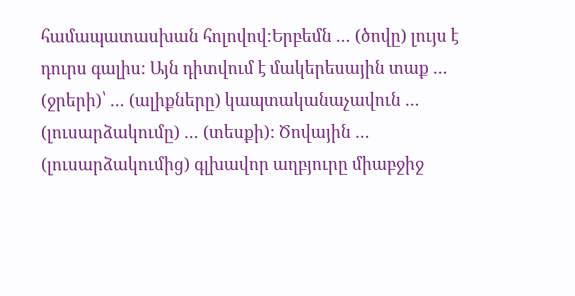համապատասխան հոլովով:Երբեմն … (ծովը) լույս է դուրս գալիս: Այն դիտվում է մակերեսային տաք … (ջրերի)՝ … (ալիքները) կապտականաչավուն … (լուսարձակումը) … (տեսքի): Ծովային … (լուսարձակումից) գլխավոր աղբյուրը միաբջիջ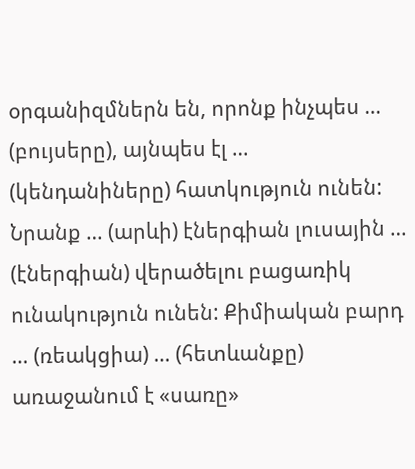օրգանիզմներն են, որոնք ինչպես … (բույսերը), այնպես էլ … (կենդանիները) հատկություն ունեն: Նրանք … (արևի) էներգիան լուսային … (էներգիան) վերածելու բացառիկ ունակություն ունեն: Քիմիական բարդ … (ռեակցիա) … (հետևանքը) առաջանում է «սառը»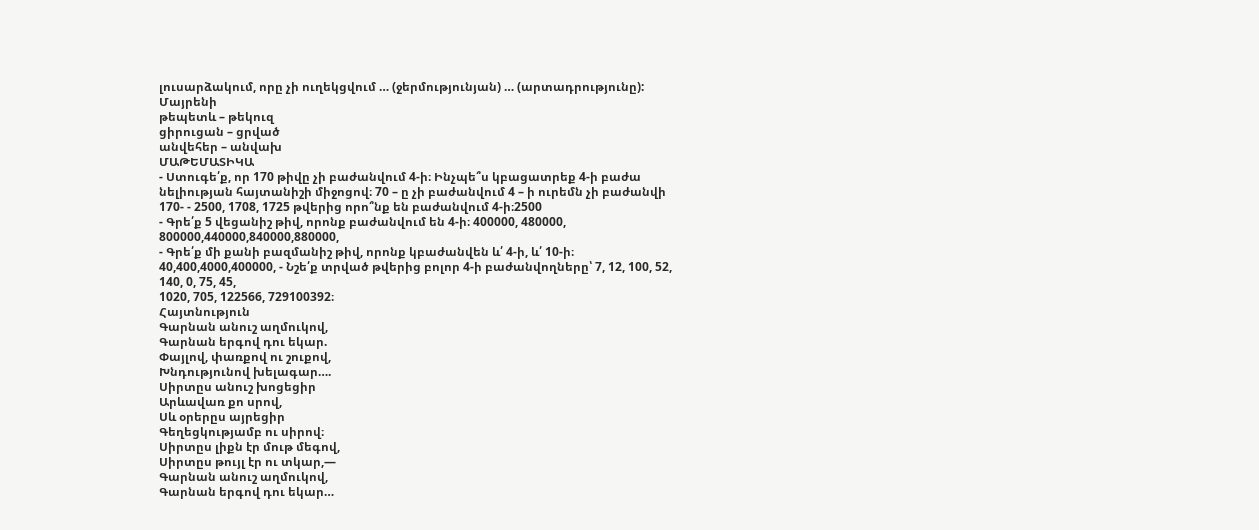լուսարձակում, որը չի ուղեկցվում … (ջերմությունյան) … (արտադրությունը):
Մայրենի
թեպետև – թեկուզ
ցիրուցան – ցրված
անվեհեր – անվախ
ՄԱԹԵՄԱՏԻԿԱ
- Ստուգե՛ք, որ 170 թիվը չի բաժանվում 4-ի։ Ինչպե՞ս կբացատրեք 4-ի բաժա
նելիության հայտանիշի միջոցով։ 70 – ը չի բաժանվում 4 – ի ուրեմն չի բաժանվի 170- - 2500, 1708, 1725 թվերից որո՞նք են բաժանվում 4-ի։2500
- Գրե՛ք 5 վեցանիշ թիվ, որոնք բաժանվում են 4-ի։ 400000, 480000, 800000,440000,840000,880000,
- Գրե՛ք մի քանի բազմանիշ թիվ, որոնք կբաժանվեն և՛ 4-ի, և՛ 10-ի։
40,400,4000,400000, - Նշե՛ք տրված թվերից բոլոր 4-ի բաժանվողները՝ 7, 12, 100, 52, 140, 0, 75, 45,
1020, 705, 122566, 729100392։
Հայտնություն
Գարնան անուշ աղմուկով,
Գարնան երգով դու եկար.
Փայլով, փառքով ու շուքով,
Խնդությունով խելագար….
Սիրտըս անուշ խոցեցիր
Արևավառ քո սրով,
Սև օրերըս այրեցիր
Գեղեցկությամբ ու սիրով։
Սիրտըս լիքն էր մութ մեգով,
Սիրտըս թույլ էր ու տկար,—
Գարնան անուշ աղմուկով,
Գարնան երգով դու եկար…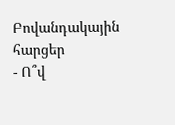Բովանդակային հարցեր
- Ո՞վ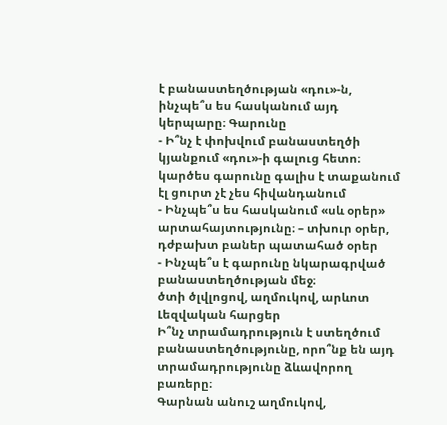է բանաստեղծության «դու»-ն, ինչպե՞ս ես հասկանում այդ կերպարը։ Գարունը
- Ի՞նչ է փոխվում բանաստեղծի կյանքում «դու»-ի գալուց հետո։ կարծես գարունը գալիս է տաքանում էլ ցուրտ չէ չես հիվանդանում
- Ինչպե՞ս ես հասկանում «սև օրեր» արտահայտությունը։ – տխուր օրեր, դժբախտ բաներ պատահած օրեր
- Ինչպե՞ս է գարունը նկարագրված բանաստեղծության մեջ։
ծտի ծլվլոցով, աղմուկով, արևոտ
Լեզվական հարցեր
Ի՞նչ տրամադրություն է ստեղծում բանաստեղծությունը, որո՞նք են այդ տրամադրությունը ձևավորող բառերը։
Գարնան անուշ աղմուկով,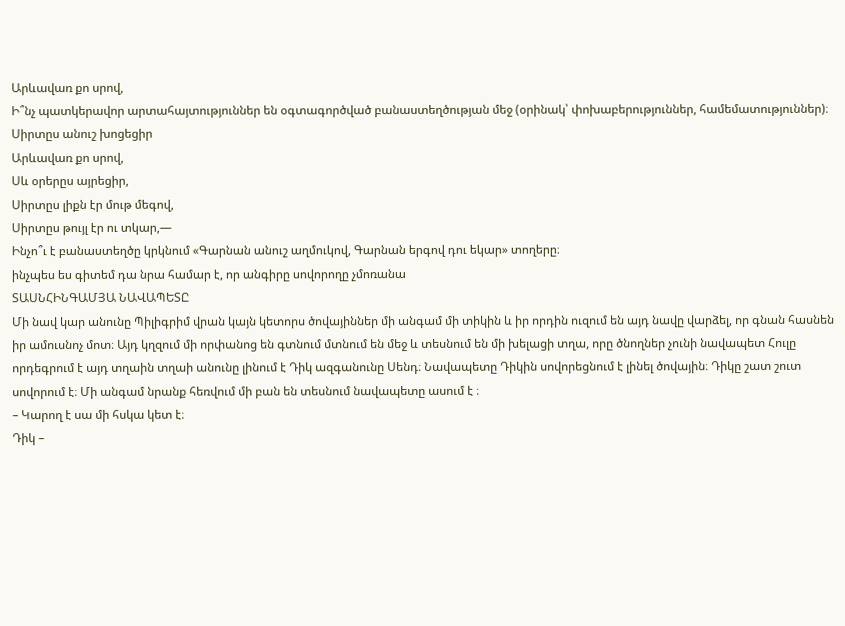Արևավառ քո սրով,
Ի՞նչ պատկերավոր արտահայտություններ են օգտագործված բանաստեղծության մեջ (օրինակ՝ փոխաբերություններ, համեմատություններ)։
Սիրտըս անուշ խոցեցիր
Արևավառ քո սրով,
Սև օրերըս այրեցիր,
Սիրտըս լիքն էր մութ մեգով,
Սիրտըս թույլ էր ու տկար,—
Ինչո՞ւ է բանաստեղծը կրկնում «Գարնան անուշ աղմուկով, Գարնան երգով դու եկար» տողերը։
ինչպես ես գիտեմ դա նրա համար է, որ անգիրը սովորողը չմոռանա
ՏԱՍՆՀԻՆԳԱՄՅԱ ՆԱՎԱՊԵՏԸ
Մի նավ կար անունը Պիլիգրիմ վրան կայն կետորս ծովայիններ մի անգամ մի տիկին և իր որդին ուզում են այդ նավը վարձել, որ գնան հասնեն իր ամուսնոչ մոտ։ Այդ կղզում մի որփանոց են գտնում մտնում են մեջ և տեսնում են մի խելացի տղա, որը ծնողներ չունի նավապետ Հուլը որդեգրում է այդ տղաին տղաի անունը լինում է Դիկ ազգանունը Սենդ։ Նավապետը Դիկին սովորեցնում է լինել ծովային։ Դիկը շատ շուտ սովորում է։ Մի անգամ նրանք հեռվում մի բան են տեսնում նավապետը ասում է ։
– Կարող է սա մի հսկա կետ է։
Դիկ –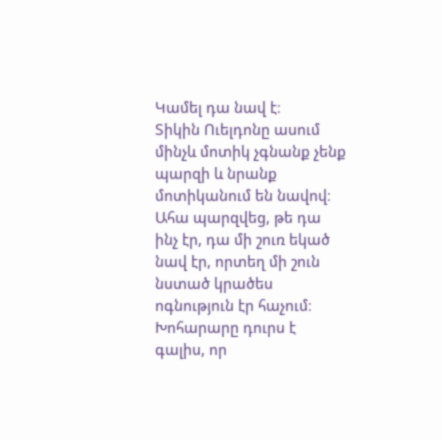Կամել դա նավ է։
Տիկին Ուելդոնը ասում մինչև մոտիկ չգնանք չենք պարզի և նրանք մոտիկանում են նավով։
Ահա պարզվեց, թե դա ինչ էր, դա մի շուռ եկած նավ էր, որտեղ մի շուն նստած կրածես ոգնություն էր հաչում։ Խոհարարը դուրս է գալիս, որ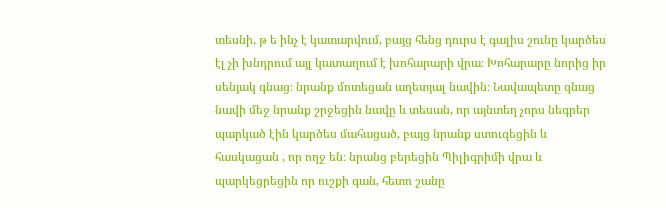տեսնի, թ ե ինչ է կատարվում, բայց հենց դուրս է գալիս շունը կարծես էլ չի խնդրում այլ կատաղում է խոհարարի վրա։ Խոհարարը նորից իր սենյակ գնաց։ նրանք մոտեցան աղետյալ նավին։ Նավապետը գնաց նավի մեջ նրանք շրջեցին նավը և տեսան, որ այնտեղ չորս նեգրեր պարկած էին կարծես մահացած, բայց նրանք ստուգեցին և հասկացան , որ ողջ են։ նրանց բերեցին Պիլիգրիմի վրա և պարկեցրեցին որ ուշքի գան, հետո շանը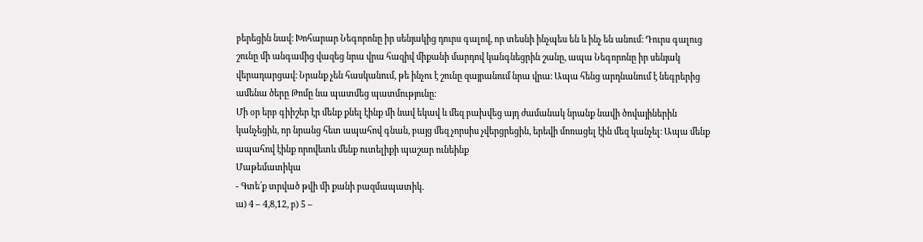բերեցին նավ։ Խոհարար Նեգորոնը իր սենյակից դուրս գալով, որ տեսնի ինչպես են և ինչ են անում։ Դուրս գալուց շունը մի անգամից վազեց նրա վրա հազիվ միքանի մարդով կանգնեցրին շանը, ապա Նեգորոնը իր սենյակ վերադարցավ։ Նրանք չեն հասկանում, թե ինչու է շունը զայրանում նրա վրա։ Ապա հենց արդնանում է նեգրերից ամենա ծերը Թոմը նա պատմեց պատմությունը։
Մի օր երբ գիիշեր էր մենք քնել էինք մի նավ եկավ և մեզ բախվեց այդ ժամանակ նրանք նավի ծովայիներին կանչեցին, որ նրանց հետ ապահով գնան, բայց մեզ չորսիս չվերցրեցին, երեվի մոռացել էին մեզ կանչել։ Ապա մենք ապահով էինք որովետև մենք ուտելիքի պաշար ունեինք
Մաթեմատիկա
- Գտե՛ք տրված թվի մի քանի բազմապատիկ.
ա) 4 – 4,8,12, բ) 5 –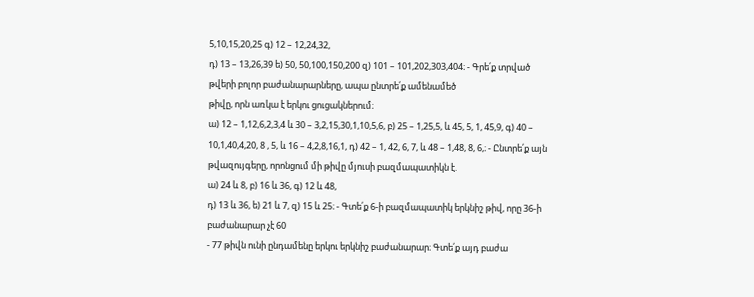5,10,15,20,25 գ) 12 – 12,24,32,
դ) 13 – 13,26,39 ե) 50, 50,100,150,200 զ) 101 – 101,202,303,404։ - Գրե՛ք տրված թվերի բոլոր բաժանարարները, ապա ընտրե՛ք ամենամեծ
թիվը, որն առկա է երկու ցուցակներում։
ա) 12 – 1,12,6,2,3,4 և 30 – 3,2,15,30,1,10,5,6, բ) 25 – 1,25,5, և 45, 5, 1, 45,9, գ) 40 – 10,1,40,4,20, 8 , 5, և 16 – 4,2,8,16,1, դ) 42 – 1, 42, 6, 7, և 48 – 1,48, 8, 6,։ - Ընտրե՛ք այն թվազույգերը, որոնցում մի թիվը մյուսի բազմապատիկն է.
ա) 24 և 8, բ) 16 և 36, գ) 12 և 48,
դ) 13 և 36, ե) 21 և 7, զ) 15 և 25։ - Գտե՛ք 6-ի բազմապատիկ երկնիշ թիվ, որը 36-ի բաժանարար չէ 60
- 77 թիվն ունի ընդամենը երկու երկնիշ բաժանարար։ Գտե՛ք այդ բաժա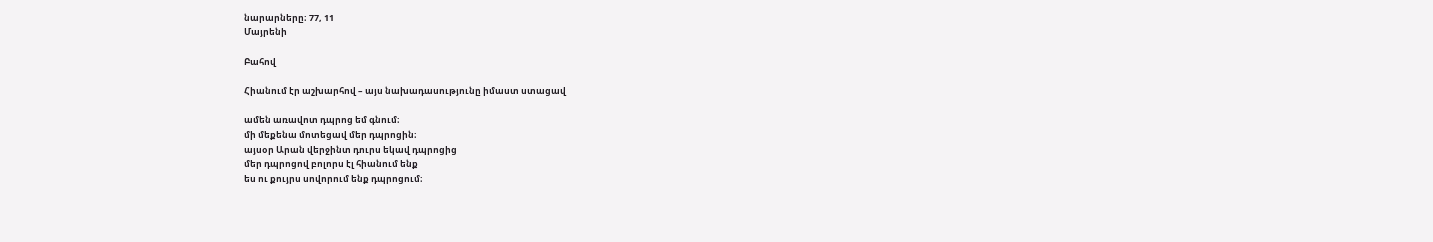նարարները։ 77, 11
Մայրենի

Բահով

Հիանում էր աշխարհով – այս նախադասությունը իմաստ ստացավ

ամեն առավոտ դպրոց եմ գնում։
մի մեքենա մոտեցավ մեր դպրոցին։
այսօր Արան վերջինտ դուրս եկավ դպրոցից
մեր դպրոցով բոլորս էլ հիանում ենք
ես ու քույրս սովորում ենք դպրոցում։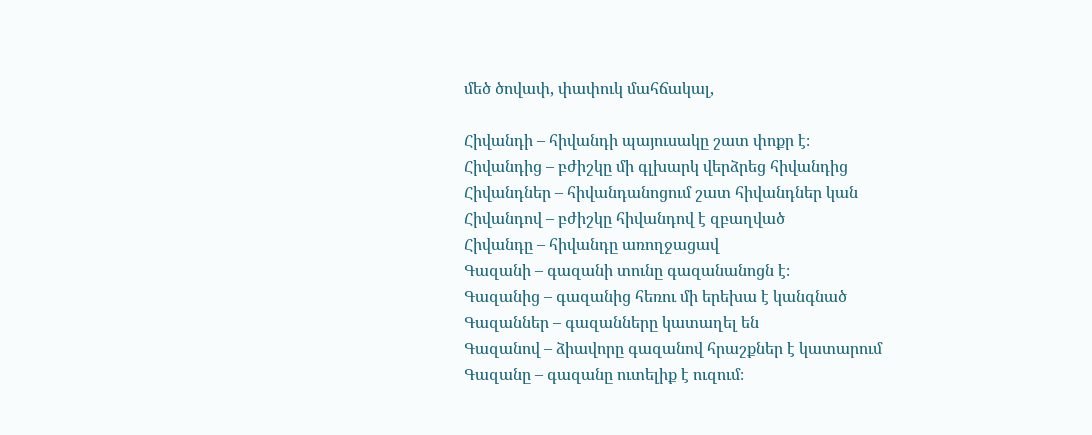մեծ ծովափ, փափուկ մահճակալ,

Հիվանդի – հիվանդի պայուսակը շատ փոքր է։
Հիվանդից – բժիշկը մի գլխարկ վերձրեց հիվանդից
Հիվանդներ – հիվանդանոցում շատ հիվանդներ կան
Հիվանդով – բժիշկը հիվանդով է զբաղված
Հիվանդը – հիվանդը առողջացավ
Գազանի – գազանի տունը գազանանոցն է։
Գազանից – գազանից հեռու մի երեխա է կանգնած
Գազաններ – գազանները կատաղել են
Գազանով – ձիավորը գազանով հրաշքներ է կատարում
Գազանը – գազանը ուտելիք է ուզում։